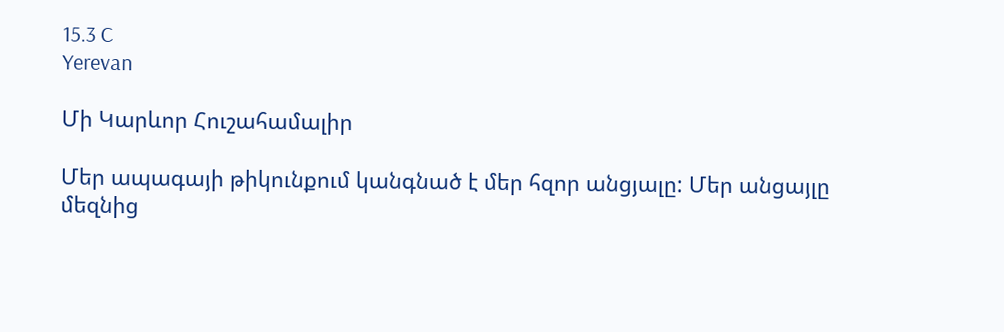15.3 C
Yerevan

Մի Կարևոր Հուշահամալիր

Մեր ապագայի թիկունքում կանգնած է մեր հզոր անցյալը: Մեր անցայլը մեզնից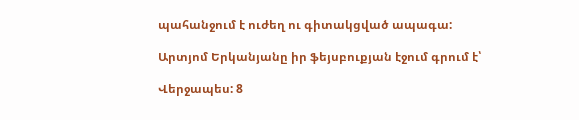պահանջում է ուժեղ ու գիտակցված ապագա:

Արտյոմ Երկանյանը իր ֆեյսբուքյան էջում գրում է՝

Վերջապես: 8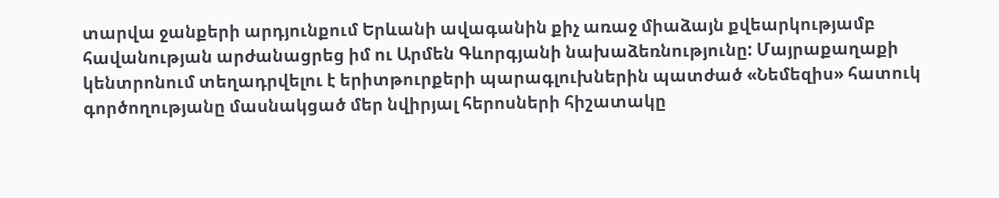տարվա ջանքերի արդյունքում Երևանի ավագանին քիչ առաջ միաձայն քվեարկությամբ հավանության արժանացրեց իմ ու Արմեն Գևորգյանի նախաձեռնությունը: Մայրաքաղաքի կենտրոնում տեղադրվելու է երիտթուրքերի պարագլուխներին պատժած «Նեմեզիս» հատուկ գործողությանը մասնակցած մեր նվիրյալ հերոսների հիշատակը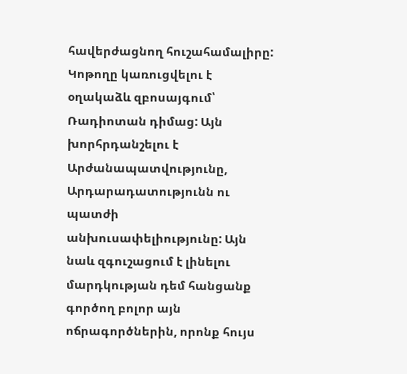հավերժացնող հուշահամալիրը: Կոթողը կառուցվելու է օղակաձև զբոսայգում՝ Ռադիոտան դիմաց: Այն խորհրդանշելու է Արժանապատվությունը, Արդարադատությունն ու պատժի անխուսափելիությունը: Այն նաև զգուշացում է լինելու մարդկության դեմ հանցանք գործող բոլոր այն ոճրագործներին, որոնք հույս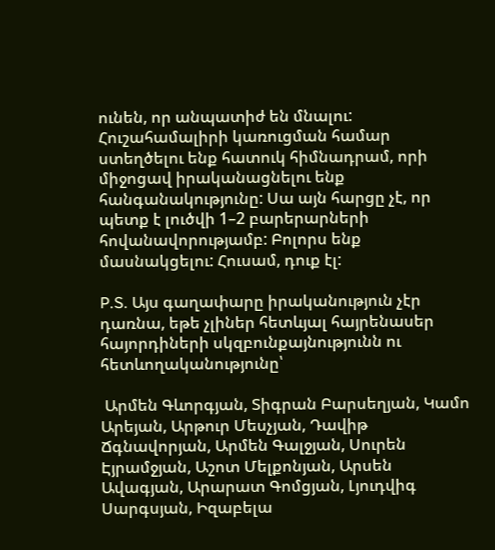ունեն, որ անպատիժ են մնալու: Հուշահամալիրի կառուցման համար ստեղծելու ենք հատուկ հիմնադրամ, որի միջոցավ իրականացնելու ենք հանգանակությունը: Սա այն հարցը չէ, որ պետք է լուծվի 1–2 բարերարների հովանավորությամբ: Բոլորս ենք մասնակցելու: Հուսամ, դուք էլ:

P.S. Այս գաղափարը իրականություն չէր դառնա, եթե չլիներ հետևյալ հայրենասեր հայորդիների սկզբունքայնությունն ու հետևողականությունը՝

 Արմեն Գևորգյան, Տիգրան Բարսեղյան, Կամո Արեյան, Արթուր Մեսչյան, Դավիթ Ճգնավորյան, Արմեն Գալջյան, Սուրեն Էյրամջյան, Աշոտ Մելքոնյան, Արսեն Ավագյան, Արարատ Գոմցյան, Լյուդվիգ Սարգսյան, Իզաբելա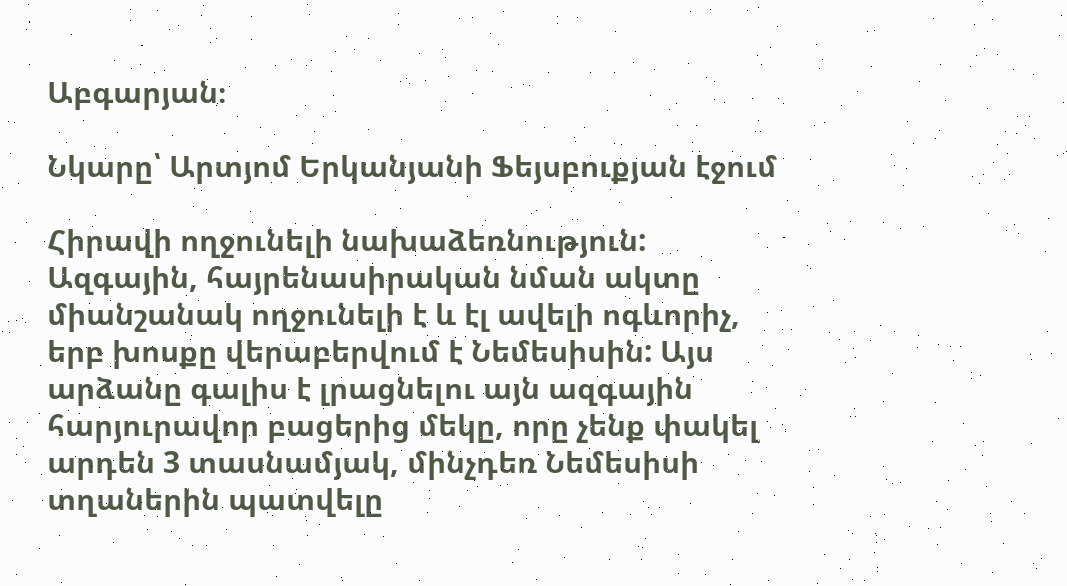Աբգարյան։

Նկարը՝ Արտյոմ Երկանյանի Ֆեյսբուքյան էջում

Հիրավի ողջունելի նախաձեռնություն: Ազգային, հայրենասիրական նման ակտը միանշանակ ողջունելի է և էլ ավելի ոգևորիչ, երբ խոսքը վերաբերվում է Նեմեսիսին: Այս արձանը գալիս է լրացնելու այն ազգային հարյուրավոր բացերից մեկը, որը չենք փակել արդեն 3 տասնամյակ, մինչդեռ Նեմեսիսի տղաներին պատվելը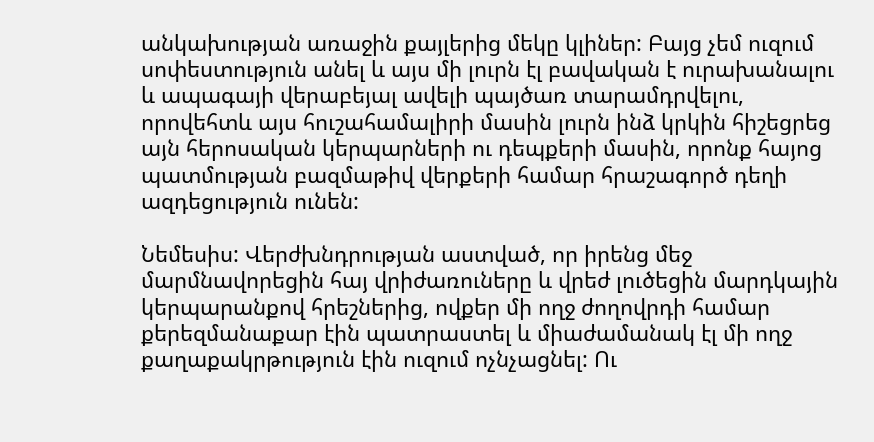անկախության առաջին քայլերից մեկը կլիներ: Բայց չեմ ուզում սոփեստություն անել և այս մի լուրն էլ բավական է ուրախանալու և ապագայի վերաբեյալ ավելի պայծառ տարամդրվելու, որովեհտև այս հուշահամալիրի մասին լուրն ինձ կրկին հիշեցրեց այն հերոսական կերպարների ու դեպքերի մասին, որոնք հայոց պատմության բազմաթիվ վերքերի համար հրաշագործ դեղի ազդեցություն ունեն:

Նեմեսիս: Վերժխնդրության աստված, որ իրենց մեջ մարմնավորեցին հայ վրիժառուները և վրեժ լուծեցին մարդկային կերպարանքով հրեշներից, ովքեր մի ողջ ժողովրդի համար քերեզմանաքար էին պատրաստել և միաժամանակ էլ մի ողջ քաղաքակրթություն էին ուզում ոչնչացնել: Ու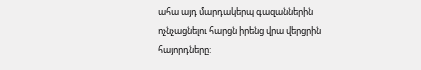ահա այդ մարդակերպ գազաններին ոչնչացնելու հարցն իրենց վրա վերցրին հայորդները: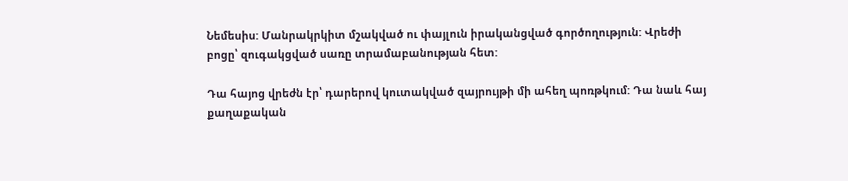Նեմեսիս: Մանրակրկիտ մշակված ու փայլուն իրականցված գործողություն: Վրեժի բոցը՝ զուգակցված սառը տրամաբանության հետ:

Դա հայոց վրեժն էր՝ դարերով կուտակված զայրույթի մի ահեղ պոռթկում: Դա նաև հայ քաղաքական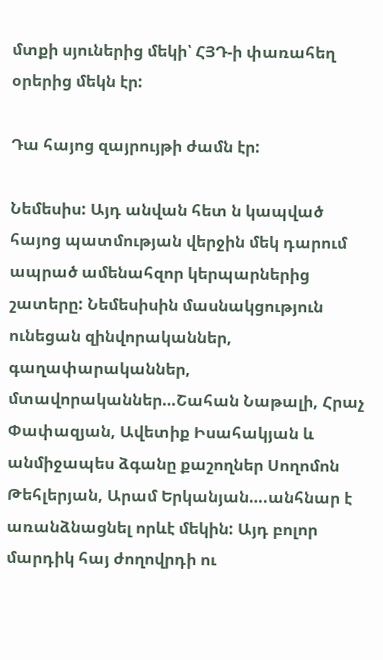մտքի սյուներից մեկի՝ ՀՅԴ‑ի փառահեղ օրերից մեկն էր:

Դա հայոց զայրույթի ժամն էր:

Նեմեսիս: Այդ անվան հետ ն կապված հայոց պատմության վերջին մեկ դարում ապրած ամենահզոր կերպարներից շատերը: Նեմեսիսին մասնակցություն ունեցան զինվորականներ, գաղափարականներ, մտավորականներ…Շահան Նաթալի, Հրաչ Փափազյան, Ավետիք Իսահակյան և անմիջապես ձգանը քաշողներ Սողոմոն Թեհլերյան, Արամ Երկանյան….անհնար է առանձնացնել որևէ մեկին: Այդ բոլոր մարդիկ հայ ժողովրդի ու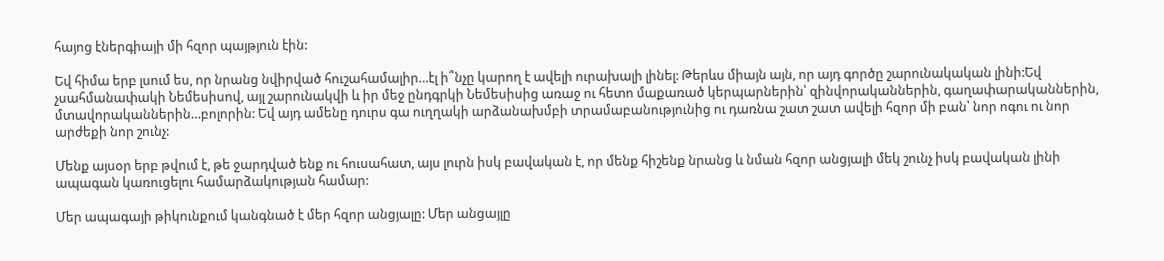հայոց էներգիայի մի հզոր պայթյուն էին:

Եվ հիմա երբ լսում ես, որ նրանց նվիրված հուշահամալիր…էլ ի՞նչը կարող է ավելի ուրախալի լինել: Թերևս միայն այն, որ այդ գործը շարունակական լինի:Եվ չսահմանափակի Նեմեսիսով, այլ շարունակվի և իր մեջ ընդգրկի Նեմեսիսից առաջ ու հետո մաքառած կերպարներին՝ զինվորականներին, գաղափարականներին, մտավորականներին…բոլորին: Եվ այդ ամենը դուրս գա ուղղակի արձանախմբի տրամաբանությունից ու դառնա շատ շատ ավելի հզոր մի բան՝ նոր ոգու ու նոր արժեքի նոր շունչ:

Մենք այսօր երբ թվում է, թե ջարդված ենք ու հուսահատ, այս լուրն իսկ բավական է, որ մենք հիշենք նրանց և նման հզոր անցյալի մեկ շունչ իսկ բավական լինի ապագան կառուցելու համարձակության համար:

Մեր ապագայի թիկունքում կանգնած է մեր հզոր անցյալը: Մեր անցայլը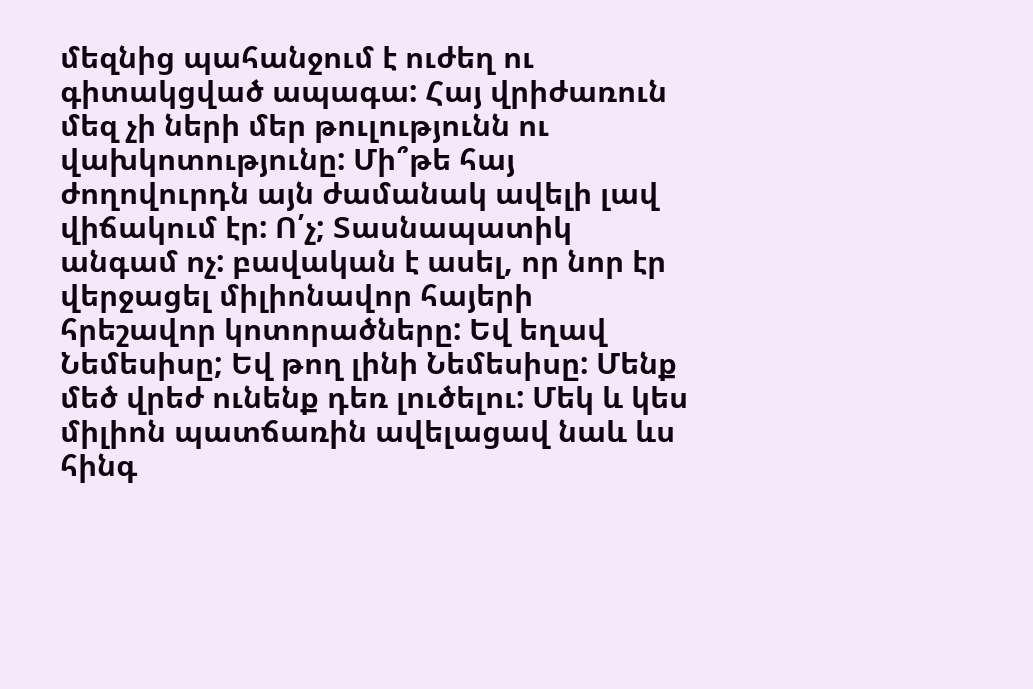մեզնից պահանջում է ուժեղ ու գիտակցված ապագա: Հայ վրիժառուն մեզ չի ների մեր թուլությունն ու վախկոտությունը: Մի՞թե հայ ժողովուրդն այն ժամանակ ավելի լավ վիճակում էր: Ո՛չ; Տասնապատիկ անգամ ոչ: բավական է ասել, որ նոր էր վերջացել միլիոնավոր հայերի հրեշավոր կոտորածները: Եվ եղավ Նեմեսիսը; Եվ թող լինի Նեմեսիսը: Մենք մեծ վրեժ ունենք դեռ լուծելու: Մեկ և կես միլիոն պատճառին ավելացավ նաև ևս հինգ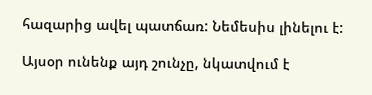հազարից ավել պատճառ: Նեմեսիս լինելու է:

Այսօր ունենք այդ շունչը, նկատվում է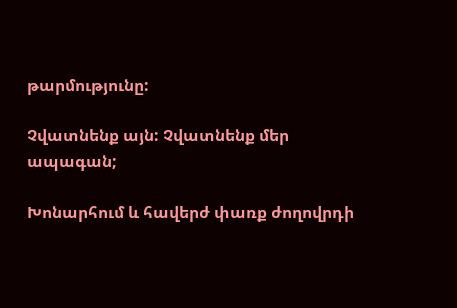թարմությունը:

Չվատնենք այն: Չվատնենք մեր ապագան;

Խոնարհում և հավերժ փառք ժողովրդի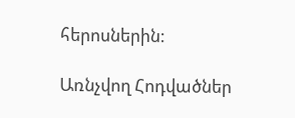հերոսներին:

Առնչվող Հոդվածներ